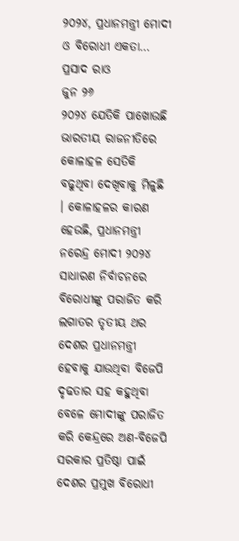୨୦୨୪, ପ୍ରଧାନମନ୍ତ୍ରୀ ମୋଦୀ ଓ ବିରୋଧୀ ଏକତା…
ପ୍ରସାଦ ରାଓ
ଜୁନ ୨୬
୨୦୨୪ ଯେତିକି ପାଖୋଉଛି ଭାରତୀୟ ରାଜନୀତିରେ କୋଳାହଳ ସେତିକି ବଢୁଥିବା ଦେଖିବାକୁ ମିଳୁଛି । କୋଳାହଳର କାରଣ ହେଉଛି, ପ୍ରଧାନମନ୍ତ୍ରୀ ନରେନ୍ଦ୍ର ମୋଦୀ ୨୦୨୪ ସାଧାରଣ ନିର୍ବାଚନରେ ବିରୋଧୀଙ୍କୁ ପରାଜିତ କରି ଲଗାତର ତୃତୀୟ ଥର ଦେଶର ପ୍ରଧାନମନ୍ତ୍ରୀ ହେବାକୁ ଯାଉଥିବା ବିଜେପି ଦୃଢତାର ସହ କହୁଥିବା ବେଳେ ମୋଦୀଙ୍କୁ ପରାଜିତ କରି କେନ୍ଦ୍ରରେ ଅଣ-ବିଜେପି ସରକାର ପ୍ରତିଷ୍ଠା ପାଇଁ ଦେଶର ପ୍ରମୁଖ ବିରୋଧୀ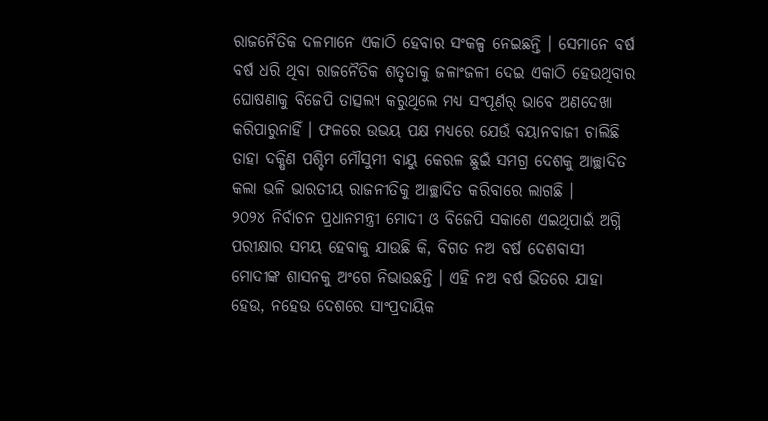ରାଜନୈତିକ ଦଳମାନେ ଏକାଠି ହେବାର ସଂକଳ୍ପ ନେଇଛନ୍ତି । ସେମାନେ ବର୍ଷ ବର୍ଷ ଧରି ଥିବା ରାଜନୈତିକ ଶତୃତାକୁ ଜଳାଂଜଳୀ ଦେଇ ଏକାଠି ହେଉଥିବାର ଘୋଷଣାକୁ ବିଜେପି ତାତ୍ସଲ୍ୟ କରୁଥିଲେ ମଧ୍ୟ ସଂପୂର୍ଣର୍ ଭାବେ ଅଣଦେଖା କରିପାରୁନାହିଁ । ଫଳରେ ଉଭୟ ପକ୍ଷ ମଧ୍ୟରେ ଯେଉଁ ବୟାନବାଜୀ ଚାଲିଛି ତାହା ଦକ୍ଷିଣ ପଶ୍ଚିମ ମୌସୁମୀ ବାୟୁ କେରଳ ଛୁଇଁ ସମଗ୍ର ଦେଶକୁ ଆଚ୍ଛାଦିତ କଲା ଭଳି ଭାରତୀୟ ରାଜନୀତିକୁ ଆଚ୍ଛାଦିତ କରିବାରେ ଲାଗଛି ।
୨୦୨୪ ନିର୍ବାଚନ ପ୍ରଧାନମନ୍ତ୍ରୀ ମୋଦୀ ଓ ବିଜେପି ସକାଶେ ଏଇଥିପାଇଁ ଅଗ୍ନି ପରୀକ୍ଷାର ସମୟ ହେବାକୁ ଯାଉଛି କି, ବିଗତ ନଅ ବର୍ଷ ଦେଶବାସୀ ମୋଦୀଙ୍କ ଶାସନକୁ ଅଂଗେ ନିଭାଉଛନ୍ତି । ଏହି ନଅ ବର୍ଷ ଭିତରେ ଯାହା ହେଉ, ନହେଉ ଦେଶରେ ସାଂପ୍ରଦାୟିକ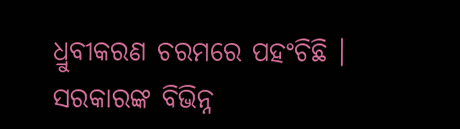ଧ୍ରୁବୀକରଣ ଚରମରେ ପହଂଚିଛି । ସରକାରଙ୍କ ବିଭିନ୍ନ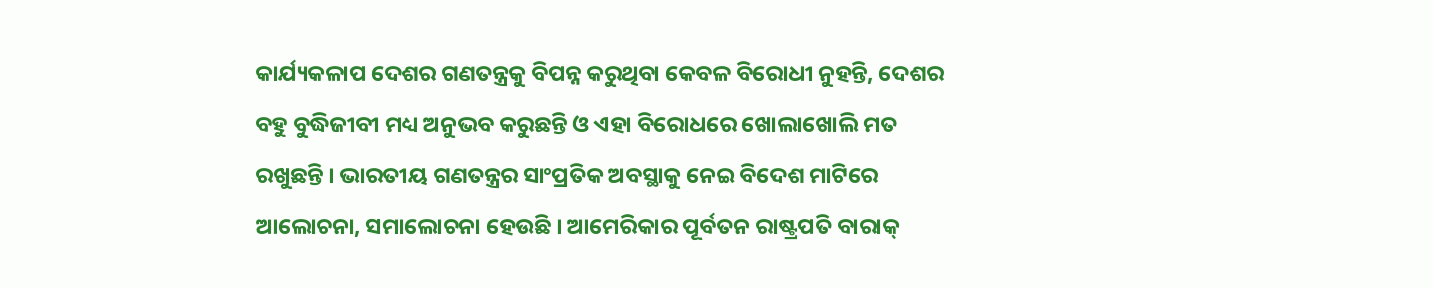କାର୍ଯ୍ୟକଳାପ ଦେଶର ଗଣତନ୍ତ୍ରକୁ ବିପନ୍ନ କରୁଥିବା କେବଳ ବିରୋଧୀ ନୁହନ୍ତି, ଦେଶର ବହୁ ବୁଦ୍ଧିଜୀବୀ ମଧ୍ୟ ଅନୁଭବ କରୁଛନ୍ତି ଓ ଏହା ବିରୋଧରେ ଖୋଲାଖୋଲି ମତ ରଖୁଛନ୍ତି । ଭାରତୀୟ ଗଣତନ୍ତ୍ରର ସାଂପ୍ରତିକ ଅବସ୍ଥାକୁ ନେଇ ବିଦେଶ ମାଟିରେ ଆଲୋଚନା, ସମାଲୋଚନା ହେଉଛି । ଆମେରିକାର ପୂର୍ବତନ ରାଷ୍ଟ୍ରପତି ବାରାକ୍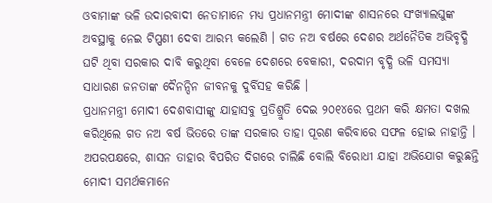ଓବାମାଙ୍କ ଭଳି ଉଦାରବାଦୀ ନେତାମାନେ ମଧ୍ୟ ପ୍ରଧାନମନ୍ତ୍ରୀ ମୋଦୀଙ୍କ ଶାସନରେ ସଂଖ୍ୟାଲଘୁଙ୍କ ଅବସ୍ଥାକୁ ନେଇ ଟିପ୍ପଣୀ ଦେବା ଆରମ୍ଭ କଲେଣି । ଗତ ନଅ ବର୍ଷରେ ଦେଶର ଅର୍ଥନୈତିକ ଅଭିବୃଦ୍ଧି ଘଟି ଥିବା ସରକାର ଦାବି କରୁଥିବା ବେଳେ ଦେଶରେ ବେକାରୀ, ଦରଦାମ ବୃଦ୍ଧି ଭଳି ସମସ୍ୟା ସାଧାରଣ ଜନତାଙ୍କ ଦୈନନ୍ଦିନ ଜୀବନକୁ ଦୁର୍ବିସହ କରିଛି ।
ପ୍ରଧାନମନ୍ତ୍ରୀ ମୋଦୀ ଦେଶବାସୀଙ୍କୁ ଯାହାସବୁ ପ୍ରତିଶ୍ରୁତି ଦେଇ ୨୦୧୪ରେ ପ୍ରଥମ କରି କ୍ଷମତା ଦଖଲ କରିଥିଲେ ଗତ ନଅ ବର୍ଷ ଭିତରେ ତାଙ୍କ ସରକାର ତାହା ପୂରଣ କରିବାରେ ସଫଳ ହୋଇ ନାହାନ୍ତି । ଅପରପକ୍ଷରେ, ଶାସନ ତାହାର ବିପରିତ ଦିଗରେ ଚାଲିଛି ବୋଲି ବିରୋଧୀ ଯାହା ଅଭିଯୋଗ କରୁଛନ୍ତି ମୋଦୀ ସମର୍ଥକମାନେ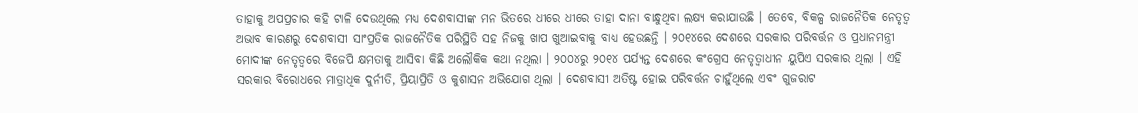ତାହାକୁ ଅପପ୍ରଚାର କହି ଟାଳି ଦେଉଥିଲେ ମଧ୍ୟ ଦେଶବାସୀଙ୍କ ମନ ଭିତରେ ଧୀରେ ଧୀରେ ତାହା ଦାନା ବାନ୍ଧୁଥିବା ଲକ୍ଷ୍ୟ କରାଯାଉଛି । ତେବେ, ବିକଳ୍ପ ରାଜନୈତିକ ନେତୃତ୍ୱ ଅଭାବ କାରଣରୁ ଦେଶବାସୀ ସାଂପ୍ରତିକ ରାଜନୈତିକ ପରିସ୍ଥିତି ସହ ନିଜକୁ ଖାପ ଖୁଆଇବାକୁ ବାଧ୍ୟ ହେଉଛନ୍ତି । ୨୦୧୪ରେ ଦେଶରେ ସରକାର ପରିବର୍ତ୍ତନ ଓ ପ୍ରଧାନମନ୍ତ୍ରୀ ମୋଦୀଙ୍କ ନେତୃତ୍ୱରେ ବିଜେପି କ୍ଷମତାକୁ ଆସିବା କିଛି ଅଲୌକିକ କଥା ନଥିଲା । ୨୦୦୪ରୁ ୨୦୧୪ ପର୍ଯ୍ୟନ୍ତ ଦେଶରେ କଂଗ୍ରେସ ନେତୃତ୍ୱାଧୀନ ୟୁପିଏ ସରକାର ଥିଲା । ଏହି ସରକାର ବିରୋଧରେ ମାତ୍ରାଧିକ ଦୁର୍ନୀତି, ପ୍ରିୟାପ୍ରିତି ଓ କୁଶାସନ ଅଭିଯୋଗ ଥିଲା । ଦେଶବାସୀ ଅତିଷ୍ଟ ହୋଇ ପରିବର୍ତ୍ତନ ଚାହୁଁଥିଲେ ଏବଂ ଗୁଜରାଟ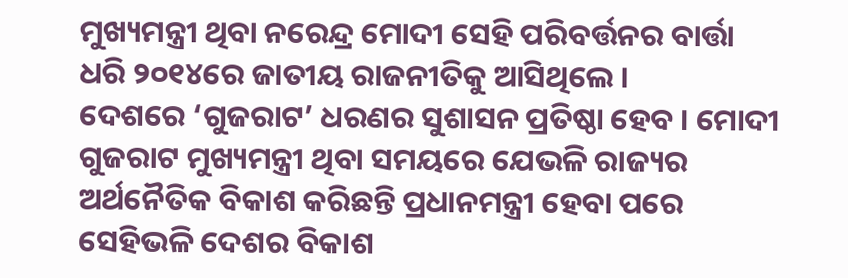ମୁଖ୍ୟମନ୍ତ୍ରୀ ଥିବା ନରେନ୍ଦ୍ର ମୋଦୀ ସେହି ପରିବର୍ତ୍ତନର ବାର୍ତ୍ତା ଧରି ୨୦୧୪ରେ ଜାତୀୟ ରାଜନୀତିକୁ ଆସିଥିଲେ ।
ଦେଶରେ ‘ଗୁଜରାଟ’ ଧରଣର ସୁଶାସନ ପ୍ରତିଷ୍ଠା ହେବ । ମୋଦୀ ଗୁଜରାଟ ମୁଖ୍ୟମନ୍ତ୍ରୀ ଥିବା ସମୟରେ ଯେଭଳି ରାଜ୍ୟର ଅର୍ଥନୈତିକ ବିକାଶ କରିଛନ୍ତି ପ୍ରଧାନମନ୍ତ୍ରୀ ହେବା ପରେ ସେହିଭଳି ଦେଶର ବିକାଶ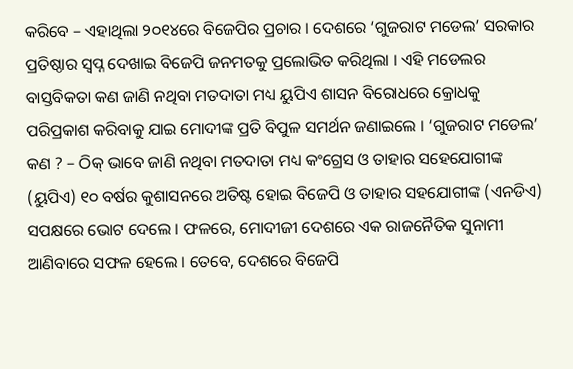କରିବେ – ଏହାଥିଲା ୨୦୧୪ରେ ବିଜେପିର ପ୍ରଚାର । ଦେଶରେ ‘ଗୁଜରାଟ ମଡେଲ’ ସରକାର ପ୍ରତିଷ୍ଠାର ସ୍ୱପ୍ନ ଦେଖାଇ ବିଜେପି ଜନମତକୁ ପ୍ରଲୋଭିତ କରିଥିଲା । ଏହି ମଡେଲର ବାସ୍ତବିକତା କଣ ଜାଣି ନଥିବା ମତଦାତା ମଧ୍ୟ ୟୁପିଏ ଶାସନ ବିରୋଧରେ କ୍ରୋଧକୁ ପରିପ୍ରକାଶ କରିବାକୁ ଯାଇ ମୋଦୀଙ୍କ ପ୍ରତି ବିପୁଳ ସମର୍ଥନ ଜଣାଇଲେ । ‘ଗୁଜରାଟ ମଡେଲ’ କଣ ? – ଠିକ୍ ଭାବେ ଜାଣି ନଥିବା ମତଦାତା ମଧ୍ୟ କଂଗ୍ରେସ ଓ ତାହାର ସହେଯୋଗୀଙ୍କ (ୟୁପିଏ) ୧୦ ବର୍ଷର କୁଶାସନରେ ଅତିଷ୍ଟ ହୋଇ ବିଜେପି ଓ ତାହାର ସହଯୋଗୀଙ୍କ (ଏନଡିଏ) ସପକ୍ଷରେ ଭୋଟ ଦେଲେ । ଫଳରେ, ମୋଦୀଜୀ ଦେଶରେ ଏକ ରାଜନୈତିକ ସୁନାମୀ ଆଣିବାରେ ସଫଳ ହେଲେ । ତେବେ, ଦେଶରେ ବିଜେପି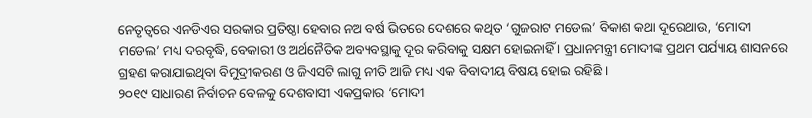ନେତୃତ୍ୱରେ ଏନଡିଏର ସରକାର ପ୍ରତିଷ୍ଠା ହେବାର ନଅ ବର୍ଷ ଭିତରେ ଦେଶରେ କଥିତ ‘ଗୁଜରାଟ ମଡେଲ’ ବିକାଶ କଥା ଦୂରେଥାଉ, ‘ମୋଦୀ ମଡେଲ’ ମଧ୍ୟ ଦରବୃଦ୍ଧି, ବେକାରୀ ଓ ଅର୍ଥନୈତିକ ଅବ୍ୟବସ୍ଥାକୁ ଦୂର କରିବାକୁ ସକ୍ଷମ ହୋଇନାହିଁ । ପ୍ରଧାନମନ୍ତ୍ରୀ ମୋଦୀଙ୍କ ପ୍ରଥମ ପର୍ଯ୍ୟାୟ ଶାସନରେ ଗ୍ରହଣ କରାଯାଇଥିବା ବିମୁଦ୍ରୀକରଣ ଓ ଜିଏସଟି ଲାଗୁ ନୀତି ଆଜି ମଧ୍ୟ ଏକ ବିବାଦୀୟ ବିଷୟ ହୋଇ ରହିଛି ।
୨୦୧୯ ସାଧାରଣ ନିର୍ବାଚନ ବେଳକୁ ଦେଶବାସୀ ଏକପ୍ରକାର ‘ମୋଦୀ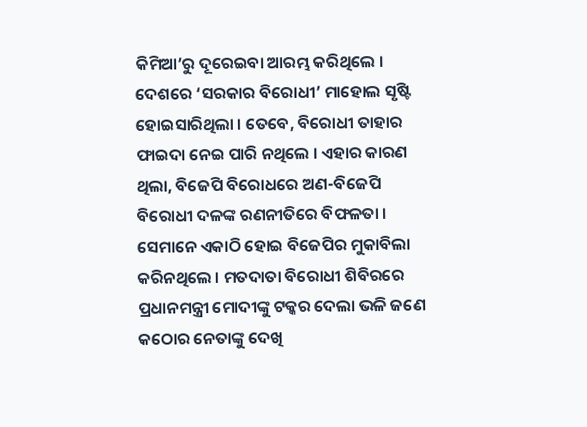କିମିଆ’ରୁ ଦୂରେଇବା ଆରମ୍ଭ କରିଥିଲେ । ଦେଶରେ ‘ସରକାର ବିରୋଧୀ’ ମାହୋଲ ସୃଷ୍ଟି ହୋଇସାରିଥିଲା । ତେବେ, ବିରୋଧୀ ତାହାର ଫାଇଦା ନେଇ ପାରି ନଥିଲେ । ଏହାର କାରଣ ଥିଲା, ବିଜେପି ବିରୋଧରେ ଅଣ-ବିଜେପି ବିରୋଧୀ ଦଳଙ୍କ ରଣନୀତିରେ ବିଫଳତା । ସେମାନେ ଏକାଠି ହୋଇ ବିଜେପିର ମୁକାବିଲା କରିନଥିଲେ । ମତଦାତା ବିରୋଧୀ ଶିବିରରେ ପ୍ରଧାନମନ୍ତ୍ରୀ ମୋଦୀଙ୍କୁ ଟକ୍କର ଦେଲା ଭଳି ଜଣେ କଠୋର ନେତାଙ୍କୁ ଦେଖି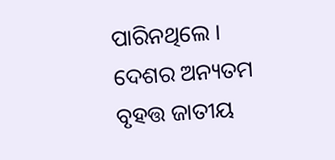ପାରିନଥିଲେ । ଦେଶର ଅନ୍ୟତମ ବୃହତ୍ତ ଜାତୀୟ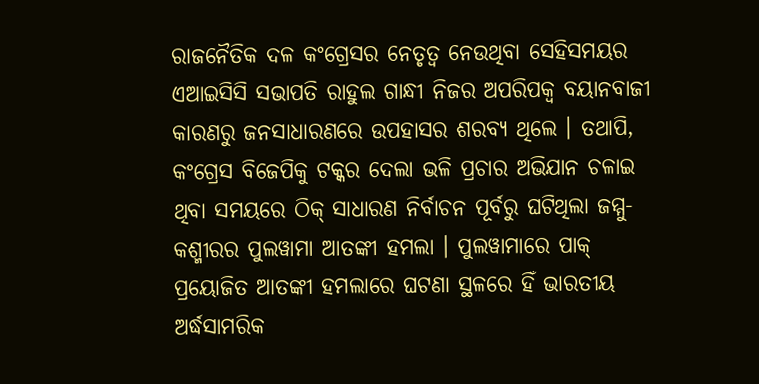ରାଜନୈତିକ ଦଳ କଂଗ୍ରେସର ନେତୃତ୍ୱ ନେଉଥିବା ସେହିସମୟର ଏଆଇସିସି ସଭାପତି ରାହୁଲ ଗାନ୍ଧୀ ନିଜର ଅପରିପକ୍ୱ ବୟାନବାଜୀ କାରଣରୁ ଜନସାଧାରଣରେ ଉପହାସର ଶରବ୍ୟ ଥିଲେ । ତଥାପି, କଂଗ୍ରେସ ବିଜେପିକୁ ଟକ୍କର ଦେଲା ଭଳି ପ୍ରଚାର ଅଭିଯାନ ଚଳାଇ ଥିବା ସମୟରେ ଠିକ୍ ସାଧାରଣ ନିର୍ବାଚନ ପୂର୍ବରୁ ଘଟିଥିଲା ଜମ୍ମୁ-କଶ୍ମୀରର ପୁଲୱାମା ଆତଙ୍କୀ ହମଲା । ପୁଲୱାମାରେ ପାକ୍ ପ୍ରୟୋଜିତ ଆତଙ୍କୀ ହମଲାରେ ଘଟଣା ସ୍ଥଳରେ ହିଁ ଭାରତୀୟ ଅର୍ଦ୍ଧସାମରିକ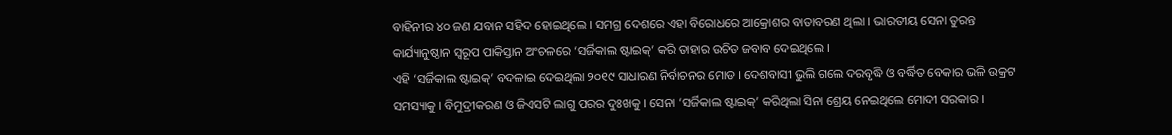ବାହିନୀର ୪୦ ଜଣ ଯବାନ ସହିଦ ହୋଇଥିଲେ । ସମଗ୍ର ଦେଶରେ ଏହା ବିରୋଧରେ ଆକ୍ରୋଶର ବାତାବରଣ ଥିଲା । ଭାରତୀୟ ସେନା ତୁରନ୍ତ କାର୍ଯ୍ୟାନୁଷ୍ଠାନ ସ୍ୱରୂପ ପାକିସ୍ତାନ ଅଂଚଳରେ ‘ସର୍ଜିକାଲ ଷ୍ଟାଇକ୍’ କରି ତାହାର ଉଚିତ ଜବାବ ଦେଇଥିଲେ ।
ଏହି ‘ସର୍ଜିକାଲ ଷ୍ଟାଇକ୍’ ବଦଳାଇ ଦେଇଥିଲା ୨୦୧୯ ସାଧାରଣ ନିର୍ବାଚନର ମୋଡ । ଦେଶବାସୀ ଭୁଲି ଗଲେ ଦରବୃଦ୍ଧି ଓ ବର୍ଦ୍ଧିତ ବେକାର ଭଳି ଉକ୍ରଟ ସମସ୍ୟାକୁ । ବିମୁଦ୍ରୀକରଣ ଓ ଜିଏସଟି ଲାଗୁ ପରର ଦୁଃଖକୁ । ସେନା ‘ସର୍ଜିକାଲ ଷ୍ଟାଇକ୍’ କରିଥିଲା ସିନା ଶ୍ରେୟ ନେଇଥିଲେ ମୋଦୀ ସରକାର ।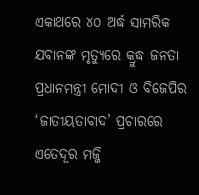ଏକାଥରେ ୪୦ ଅର୍ଦ୍ଧ ସାମରିକ ଯବାନଙ୍କ ମୃତ୍ୟୁରେ କ୍ରୁଦ୍ଧ ଜନତା ପ୍ରଧାନମନ୍ତ୍ରୀ ମୋଦୀ ଓ ବିଜେପିର ‘ଜାତୀୟତାବାଦ’ ପ୍ରଚାରରେ ଏତେଦୂର ମଜ୍ଜି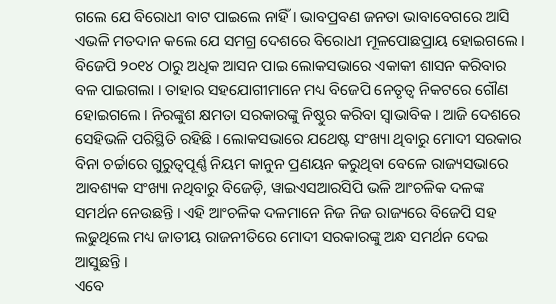ଗଲେ ଯେ ବିରୋଧୀ ବାଟ ପାଇଲେ ନାହିଁ । ଭାବପ୍ରବଣ ଜନତା ଭାବାବେଗରେ ଆସି ଏଭଳି ମତଦାନ କଲେ ଯେ ସମଗ୍ର ଦେଶରେ ବିରୋଧୀ ମୂଳପୋଛପ୍ରାୟ ହୋଇଗଲେ । ବିଜେପି ୨୦୧୪ ଠାରୁ ଅଧିକ ଆସନ ପାଇ ଲୋକସଭାରେ ଏକାକୀ ଶାସନ କରିବାର ବଳ ପାଇଗଲା । ତାହାର ସହଯୋଗୀମାନେ ମଧ୍ୟ ବିଜେପି ନେତୃତ୍ୱ ନିକଟରେ ଗୌଣ ହୋଇଗଲେ । ନିରଙ୍କୁଶ କ୍ଷମତା ସରକାରଙ୍କୁ ନିଷ୍ଠୁର କରିବା ସ୍ୱାଭାବିକ । ଆଜି ଦେଶରେ ସେହିଭଳି ପରିସ୍ଥିତି ରହିଛି । ଲୋକସଭାରେ ଯଥେଷ୍ଟ ସଂଖ୍ୟା ଥିବାରୁ ମୋଦୀ ସରକାର ବିନା ଚର୍ଚ୍ଚାରେ ଗୁରୁତ୍ୱପୂର୍ଣ୍ଣ ନିୟମ କାନୁନ ପ୍ରଣୟନ କରୁଥିବା ବେଳେ ରାଜ୍ୟସଭାରେ ଆବଶ୍ୟକ ସଂଖ୍ୟା ନଥିବାରୁ ବିଜେଡ଼ି, ୱାଇଏସଆରସିପି ଭଳି ଆଂଚଳିକ ଦଳଙ୍କ ସମର୍ଥନ ନେଉଛନ୍ତି । ଏହି ଆଂଚଳିକ ଦଳମାନେ ନିଜ ନିଜ ରାଜ୍ୟରେ ବିଜେପି ସହ ଲଢୁଥିଲେ ମଧ୍ୟ ଜାତୀୟ ରାଜନୀତିରେ ମୋଦୀ ସରକାରଙ୍କୁ ଅନ୍ଧ ସମର୍ଥନ ଦେଇ ଆସୁଛନ୍ତି ।
ଏବେ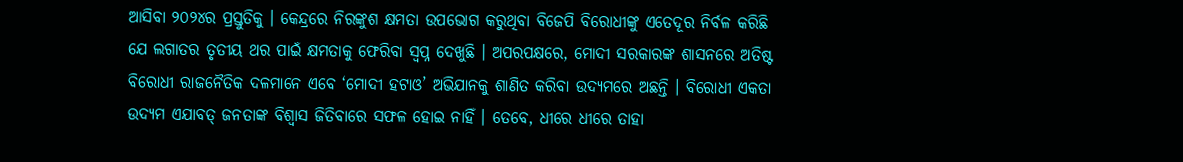ଆସିବା ୨୦୨୪ର ପ୍ରସ୍ତୁତିକୁ । କେନ୍ଦ୍ରରେ ନିରଙ୍କୁଶ କ୍ଷମତା ଉପଭୋଗ କରୁଥିବା ବିଜେପି ବିରୋଧୀଙ୍କୁ ଏତେଦୂର ନିର୍ବଳ କରିଛି ଯେ ଲଗାତର ତୃତୀୟ ଥର ପାଇଁ କ୍ଷମତାକୁ ଫେରିବା ସ୍ୱପ୍ନ ଦେଖୁଛି । ଅପରପକ୍ଷରେ, ମୋଦୀ ସରକାରଙ୍କ ଶାସନରେ ଅତିଷ୍ଟ ବିରୋଧୀ ରାଜନୈତିକ ଦଳମାନେ ଏବେ ‘ମୋଦୀ ହଟାଓ’ ଅଭିଯାନକୁ ଶାଣିତ କରିବା ଉଦ୍ୟମରେ ଅଛନ୍ତି । ବିରୋଧୀ ଏକତା ଉଦ୍ୟମ ଏଯାବତ୍ ଜନତାଙ୍କ ବିଶ୍ୱାସ ଜିତିବାରେ ସଫଳ ହୋଇ ନାହିଁ । ତେବେ, ଧୀରେ ଧୀରେ ତାହା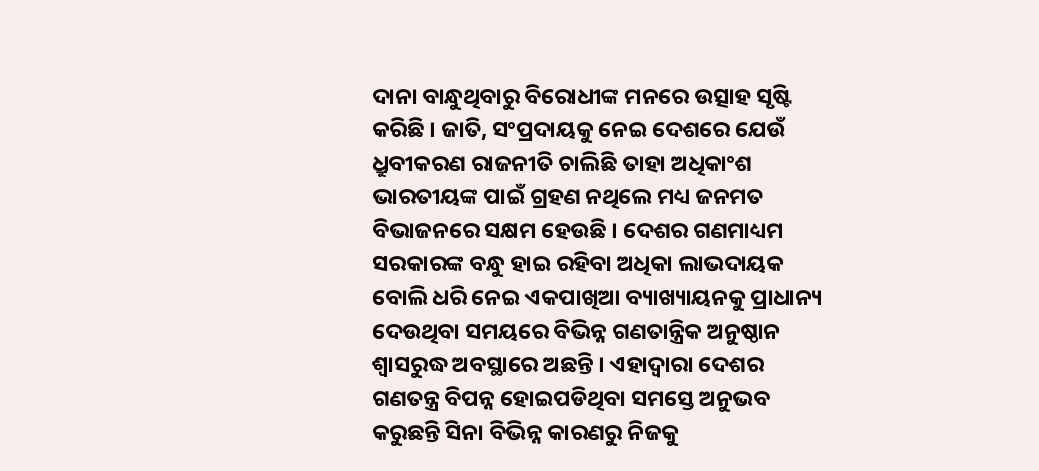ଦାନା ବାନ୍ଧୁଥିବାରୁ ବିରୋଧୀଙ୍କ ମନରେ ଉତ୍ସାହ ସୃଷ୍ଟି କରିଛି । ଜାତି, ସଂପ୍ରଦାୟକୁ ନେଇ ଦେଶରେ ଯେଉଁ ଧ୍ରୁବୀକରଣ ରାଜନୀତି ଚାଲିଛି ତାହା ଅଧିକାଂଶ ଭାରତୀୟଙ୍କ ପାଇଁ ଗ୍ରହଣ ନଥିଲେ ମଧ୍ୟ ଜନମତ ବିଭାଜନରେ ସକ୍ଷମ ହେଉଛି । ଦେଶର ଗଣମାଧ୍ୟମ ସରକାରଙ୍କ ବନ୍ଧୁ ହାଇ ରହିବା ଅଧିକା ଲାଭଦାୟକ ବୋଲି ଧରି ନେଇ ଏକପାଖିଆ ବ୍ୟାଖ୍ୟାୟନକୁ ପ୍ରାଧାନ୍ୟ ଦେଉଥିବା ସମୟରେ ବିଭିନ୍ନ ଗଣତାନ୍ତ୍ରିକ ଅନୁଷ୍ଠାନ ଶ୍ୱାସରୁଦ୍ଧ ଅବସ୍ଥାରେ ଅଛନ୍ତି । ଏହାଦ୍ୱାରା ଦେଶର ଗଣତନ୍ତ୍ର ବିପନ୍ନ ହୋଇପଡିଥିବା ସମସ୍ତେ ଅନୁଭବ କରୁଛନ୍ତି ସିନା ବିଭିନ୍ନ କାରଣରୁ ନିଜକୁ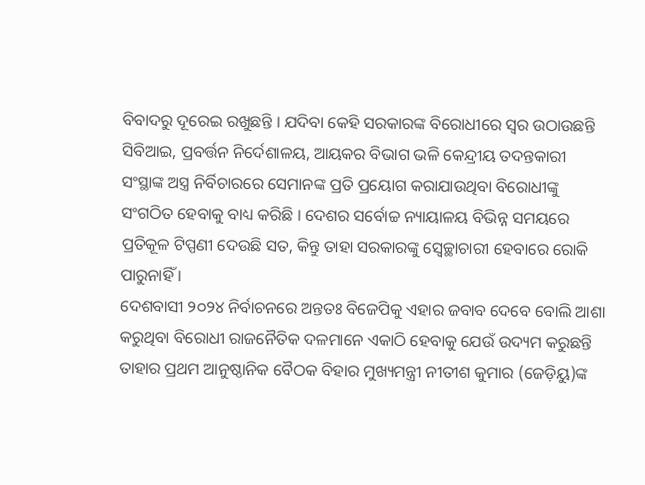ବିବାଦରୁ ଦୂରେଇ ରଖୁଛନ୍ତି । ଯଦିବା କେହି ସରକାରଙ୍କ ବିରୋଧୀରେ ସ୍ୱର ଉଠାଉଛନ୍ତି ସିବିଆଇ, ପ୍ରବର୍ତ୍ତନ ନିର୍ଦେଶାଳୟ, ଆୟକର ବିଭାଗ ଭଳି କେନ୍ଦ୍ରୀୟ ତଦନ୍ତକାରୀ ସଂସ୍ଥାଙ୍କ ଅସ୍ତ୍ର ନିର୍ବିଚାରରେ ସେମାନଙ୍କ ପ୍ରତି ପ୍ରୟୋଗ କରାଯାଉଥିବା ବିରୋଧୀଙ୍କୁ ସଂଗଠିତ ହେବାକୁ ବାଧ୍ୟ କରିଛି । ଦେଶର ସର୍ବୋଚ୍ଚ ନ୍ୟାୟାଳୟ ବିଭିନ୍ନ ସମୟରେ ପ୍ରତିକୂଳ ଟିପ୍ପଣୀ ଦେଉଛି ସତ, କିନ୍ତୁ ତାହା ସରକାରଙ୍କୁ ସ୍ୱେଚ୍ଛାଚାରୀ ହେବାରେ ରୋକି ପାରୁନାହିଁ ।
ଦେଶବାସୀ ୨୦୨୪ ନିର୍ବାଚନରେ ଅନ୍ତତଃ ବିଜେପିକୁ ଏହାର ଜବାବ ଦେବେ ବୋଲି ଆଶା କରୁଥିବା ବିରୋଧୀ ରାଜନୈତିକ ଦଳମାନେ ଏକାଠି ହେବାକୁ ଯେଉଁ ଉଦ୍ୟମ କରୁଛନ୍ତି ତାହାର ପ୍ରଥମ ଆନୁଷ୍ଠାନିକ ବୈଠକ ବିହାର ମୁଖ୍ୟମନ୍ତ୍ରୀ ନୀତୀଶ କୁମାର (ଜେଡ଼ିୟୁ)ଙ୍କ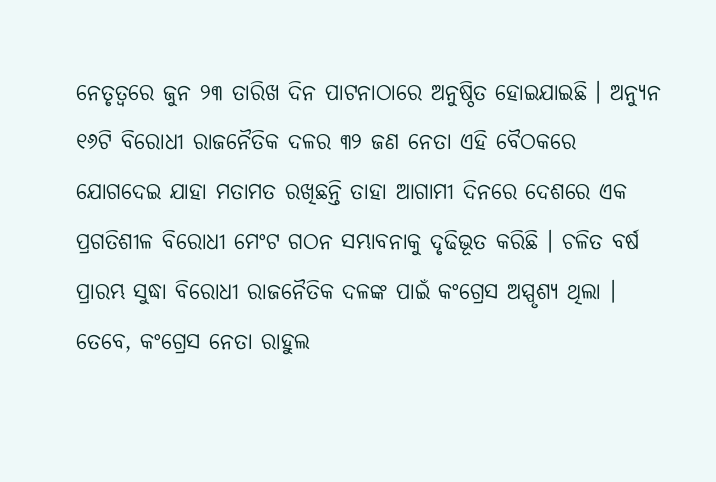ନେତୃତ୍ୱରେ ଜୁନ ୨୩ ତାରିଖ ଦିନ ପାଟନାଠାରେ ଅନୁଷ୍ଠିତ ହୋଇଯାଇଛି । ଅନ୍ୟୁନ ୧୬ଟି ବିରୋଧୀ ରାଜନୈତିକ ଦଳର ୩୨ ଜଣ ନେତା ଏହି ବୈଠକରେ ଯୋଗଦେଇ ଯାହା ମତାମତ ରଖିଛନ୍ତି ତାହା ଆଗାମୀ ଦିନରେ ଦେଶରେ ଏକ ପ୍ରଗତିଶୀଳ ବିରୋଧୀ ମେଂଟ ଗଠନ ସମ୍ଭାବନାକୁ ଦୃଢିଭୂତ କରିଛି । ଚଳିତ ବର୍ଷ ପ୍ରାରମ୍ଭ ସୁଦ୍ଧା ବିରୋଧୀ ରାଜନୈତିକ ଦଳଙ୍କ ପାଇଁ କଂଗ୍ରେସ ଅସ୍ପୃଶ୍ୟ ଥିଲା । ତେବେ, କଂଗ୍ରେସ ନେତା ରାହୁଲ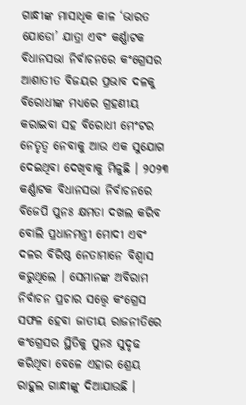ଗାନ୍ଧୀଙ୍କ ମାସାଧିକ କାଳ ‘ଭାରତ ଯୋଡୋ’ ଯାତ୍ରା ଏବଂ କର୍ଣ୍ଣାଟକ ବିଧାନସଭା ନିର୍ବାଚନରେ କଂଗ୍ରେସର ଆଶାତୀତ ବିଜୟର ପ୍ରଭାବ ଦଳକୁ ବିରୋଧୀଙ୍କ ମଧ୍ୟରେ ଗ୍ରହଣୀୟ କରାଇବା ସହ ବିରୋଧୀ ମେଂଟର ନେତୃତ୍ୱ ନେବାକୁ ଆଉ ଏକ ସୁଯୋଗ ଦେଇଥିବା ଦେଖିବାକୁ ମିଳୁଛି । ୨୦୨୩ କର୍ଣ୍ଣାଟକ ବିଧାନସଭା ନିର୍ବାଚନରେ ବିଜେପି ପୁନଃ କ୍ଷମତା ଦଖଲ କରିବ ବୋଲି ପ୍ରଧାନମନ୍ତ୍ରୀ ମୋଦୀ ଏବଂ ଦଳର ବିରିଷ୍ଠ ନେତାମାନେ ବିଶ୍ୱାସ କରୁଥିଲେ । ସେମାନଙ୍କ ଅବିରାମ ନିର୍ବାଚନ ପ୍ରଚାର ସତ୍ତ୍ୱେ କଂଗ୍ରେସ ସଫଳ ହେବା ଜାତୀୟ ରାଜନୀତିରେ କଂଗ୍ରେସର ସ୍ଥିତିକୁ ପୁନଃ ସୁଦୃଢ କରିଥିବା ବେଳେ ଏହାର ଶ୍ରେୟ ରାହୁଲ ଗାନ୍ଧୀଙ୍କୁ ଦିଆଯାଉଛି ।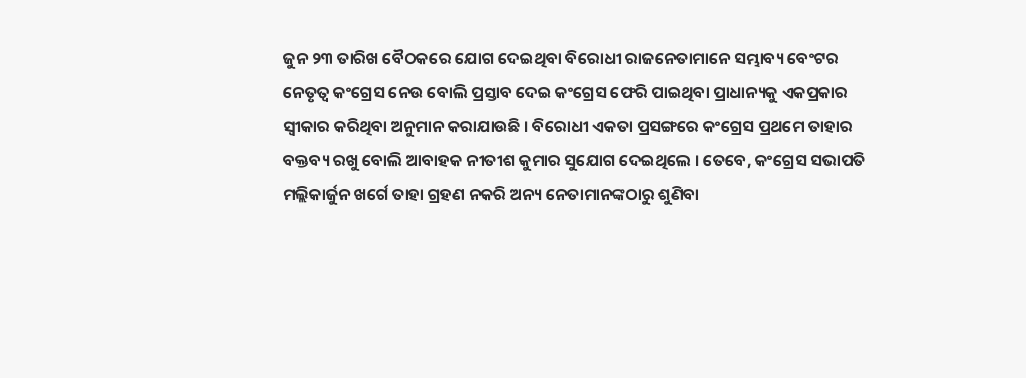ଜୁନ ୨୩ ତାରିଖ ବୈଠକରେ ଯୋଗ ଦେଇଥିବା ବିରୋଧୀ ରାଜନେତାମାନେ ସମ୍ଭାବ୍ୟ ବେଂଟର ନେତୃତ୍ୱ କଂଗ୍ରେସ ନେଉ ବୋଲି ପ୍ରସ୍ତାବ ଦେଇ କଂଗ୍ରେସ ଫେରି ପାଇଥିବା ପ୍ରାଧାନ୍ୟକୁ ଏକପ୍ରକାର ସ୍ୱୀକାର କରିଥିବା ଅନୁମାନ କରାଯାଉଛି । ବିରୋଧୀ ଏକତା ପ୍ରସଙ୍ଗରେ କଂଗ୍ରେସ ପ୍ରଥମେ ତାହାର ବକ୍ତବ୍ୟ ରଖୁ ବୋଲି ଆବାହକ ନୀତୀଶ କୁମାର ସୁଯୋଗ ଦେଇଥିଲେ । ତେବେ, କଂଗ୍ରେସ ସଭାପତି ମଲ୍ଲିକାର୍ଜୁନ ଖର୍ଗେ ତାହା ଗ୍ରହଣ ନକରି ଅନ୍ୟ ନେତାମାନଙ୍କଠାରୁ ଶୁଣିବା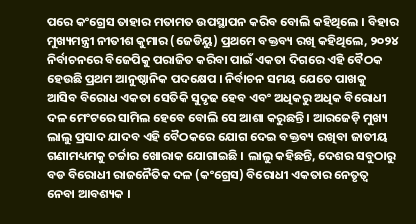ପରେ କଂଗ୍ରେସ ତାହାର ମତାମତ ଉପସ୍ଥାପନ କରିବ ବୋଲି କହିଥିଲେ । ବିହାର ମୁଖ୍ୟମନ୍ତ୍ରୀ ନୀତୀଶ କୁମାର (ଜେଡିୟୁ) ପ୍ରଥମେ ବକ୍ତବ୍ୟ ରଖି କହିଥିଲେ, ୨୦୨୪ ନିର୍ବାଚନରେ ବିଜେପିକୁ ପରାଜିତ କରିବା ପାଇଁ ଏକତା ଦିଗରେ ଏହି ବୈଠକ ହେଉଛି ପ୍ରଥମ ଆନୁଷ୍ଠାନିକ ପଦକ୍ଷେପ । ନିର୍ବାଚନ ସମୟ ଯେତେ ପାଖକୁ ଆସିବ ବିରୋଧ ଏକତା ସେତିକି ସୁଦୃଢ ହେବ ଏବଂ ଅଧିକରୁ ଅଧିକ ବିରୋଧୀ ଦଳ ମେଂଟରେ ସାମିଲ ହେବେ ବୋଲି ସେ ଆଶା କରୁଛନ୍ତି । ଆରଜେଡ଼ି ମୁଖ୍ୟ ଲାଲୁ ପ୍ରସାଦ ଯାଦବ ଏହି ବୈଠକରେ ଯୋଗ ଦେଇ ବକ୍ତବ୍ୟ ରଖିବା ଜାତୀୟ ଗଣାମଧ୍ୟମକୁ ଚର୍ଚ୍ଚାର ଖୋରାକ ଯୋଗାଇଛି । ଲାଲୁ କହିଛନ୍ତି, ଦେଶର ସବୁଠାରୁ ବଡ ବିରୋଧୀ ରାଜନୈତିକ ଦଳ (କଂଗ୍ରେସ) ବିରୋଧୀ ଏକତାର ନେତୃତ୍ୱ ନେବା ଆବଶ୍ୟକ ।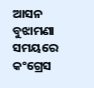ଆସନ ବୁଝାମଣା ସମୟରେ କଂଗ୍ରେସ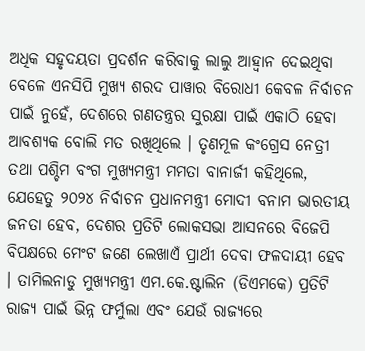ଅଧିକ ସହୃଦୟତା ପ୍ରଦର୍ଶନ କରିବାକୁ ଲାଲୁ ଆହ୍ୱାନ ଦେଇଥିବା ବେଳେ ଏନସିପି ମୁଖ୍ୟ ଶରଦ ପାୱାର ବିରୋଧୀ କେବଳ ନିର୍ବାଚନ ପାଇଁ ନୁହେଁ, ଦେଶରେ ଗଣତନ୍ତ୍ରର ସୁରକ୍ଷା ପାଇଁ ଏକାଠି ହେବା ଆବଶ୍ୟକ ବୋଲି ମତ ରଖିଥିଲେ । ତୃଣମୂଳ କଂଗ୍ରେସ ନେତ୍ରୀ ତଥା ପଶ୍ଚିମ ବଂଗ ମୁଖ୍ୟମନ୍ତ୍ରୀ ମମତା ବାନାର୍ଜୀ କହିଥିଲେ, ଯେହେତୁ ୨୦୨୪ ନିର୍ବାଚନ ପ୍ରଧାନମନ୍ତ୍ରୀ ମୋଦୀ ବନାମ ଭାରତୀୟ ଜନତା ହେବ, ଦେଶର ପ୍ରତିଟି ଲୋକସଭା ଆସନରେ ବିଜେପି ବିପକ୍ଷରେ ମେଂଟ ଜଣେ ଲେଖାଏଁ ପ୍ରାର୍ଥୀ ଦେବା ଫଳଦାୟୀ ହେବ । ତାମିଲନାଡୁ ମୁଖ୍ୟମନ୍ତ୍ରୀ ଏମ.କେ.ଷ୍ଟାଲିନ (ଡିଏମକେ) ପ୍ରତିଟି ରାଜ୍ୟ ପାଇଁ ଭିନ୍ନ ଫର୍ମୁଲା ଏବଂ ଯେଉଁ ରାଜ୍ୟରେ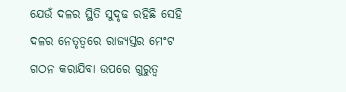ଯେଉଁ ଦଳର ସ୍ଥିତି ସୁଦୃଢ ରହିଛି ସେହି ଦଳର ନେତୃତ୍ୱରେ ରାଜ୍ୟସ୍ତର ମେଂଟ ଗଠନ କରାଯିବା ଉପରେ ଗୁରୁତ୍ୱ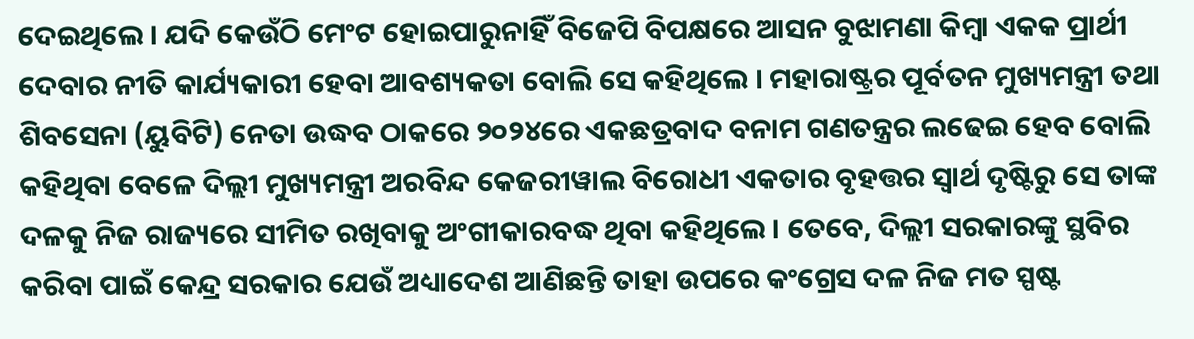ଦେଇଥିଲେ । ଯଦି କେଉଁଠି ମେଂଟ ହୋଇପାରୁନାହିଁ ବିଜେପି ବିପକ୍ଷରେ ଆସନ ବୁଝାମଣା କିମ୍ବା ଏକକ ପ୍ରାର୍ଥୀ ଦେବାର ନୀତି କାର୍ଯ୍ୟକାରୀ ହେବା ଆବଶ୍ୟକତା ବୋଲି ସେ କହିଥିଲେ । ମହାରାଷ୍ଟ୍ରର ପୂର୍ବତନ ମୁଖ୍ୟମନ୍ତ୍ରୀ ତଥା ଶିବସେନା (ୟୁବିଟି) ନେତା ଉଦ୍ଧବ ଠାକରେ ୨୦୨୪ରେ ଏକଛତ୍ରବାଦ ବନାମ ଗଣତନ୍ତ୍ରର ଲଢେଇ ହେବ ବୋଲି କହିଥିବା ବେଳେ ଦିଲ୍ଲୀ ମୁଖ୍ୟମନ୍ତ୍ରୀ ଅରବିନ୍ଦ କେଜରୀୱାଲ ବିରୋଧୀ ଏକତାର ବୃହତ୍ତର ସ୍ୱାର୍ଥ ଦୃଷ୍ଟିରୁ ସେ ତାଙ୍କ ଦଳକୁ ନିଜ ରାଜ୍ୟରେ ସୀମିତ ରଖିବାକୁ ଅଂଗୀକାରବଦ୍ଧ ଥିବା କହିଥିଲେ । ତେବେ, ଦିଲ୍ଲୀ ସରକାରଙ୍କୁ ସ୍ଥବିର କରିବା ପାଇଁ କେନ୍ଦ୍ର ସରକାର ଯେଉଁ ଅଧ୍ୟାଦେଶ ଆଣିଛନ୍ତି ତାହା ଉପରେ କଂଗ୍ରେସ ଦଳ ନିଜ ମତ ସ୍ପଷ୍ଟ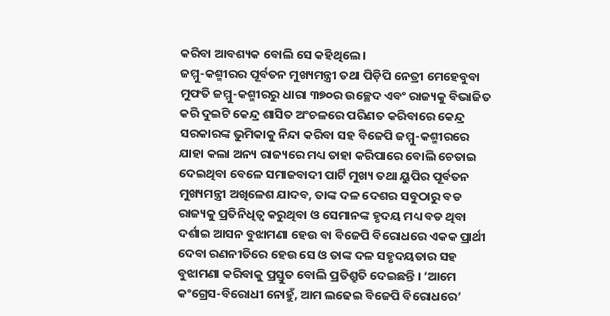କରିବା ଆବଶ୍ୟକ ବୋଲି ସେ କହିଥିଲେ ।
ଜମ୍ମୁ-କଶ୍ମୀରର ପୂର୍ବତନ ମୁଖ୍ୟମନ୍ତ୍ରୀ ତଥା ପିଡ଼ିପି ନେତ୍ରୀ ମେହେବୁବା ମୁଫତି ଜମ୍ମୁ-କଶ୍ମୀରରୁ ଧାରା ୩୭୦ର ଉଚ୍ଛେଦ ଏବଂ ରାଜ୍ୟକୁ ବିଭାଜିତ କରି ଦୁଇଟି କେନ୍ଦ୍ର ଶାସିତ ଅଂଚଳରେ ପରିଣତ କରିବାରେ କେନ୍ଦ୍ର ସରକାରଙ୍କ ଭୁମିକାକୁ ନିନ୍ଦା କରିବା ସହ ବିଜେପି ଜମ୍ମୁ-କଶ୍ମୀରରେ ଯାହା କଲା ଅନ୍ୟ ରାଜ୍ୟରେ ମଧ୍ୟ ତାହା କରିପାରେ ବୋଲି ଚେତାଇ ଦେଇଥିବା ବେଳେ ସମାଜବାଦୀ ପାର୍ଟି ମୁଖ୍ୟ ତଥା ୟୁପିର ପୂର୍ବତନ ମୁଖ୍ୟମନ୍ତ୍ରୀ ଅଖିଳେଶ ଯାଦବ, ତାଙ୍କ ଦଳ ଦେଶର ସବୁଠାରୁ ବଡ ରାଜ୍ୟକୁ ପ୍ରତିନିଧିତ୍ୱ କରୁଥିବା ଓ ସେମାନଙ୍କ ହୃଦୟ ମଧ୍ୟ ବଡ ଥିବା ଦର୍ଶାଇ ଆସନ ବୁଝାମଣା ହେଉ ବା ବିଜେପି ବିରୋଧରେ ଏକକ ପ୍ରାର୍ଥୀ ଦେବା ରଣନୀତିରେ ହେଉ ସେ ଓ ତାଙ୍କ ଦଳ ସହୃଦୟତାର ସହ ବୁଝାମଣା କରିବାକୁ ପ୍ରସ୍ତୁତ ବୋଲି ପ୍ରତିଶ୍ରୁତି ଦେଇଛନ୍ତି । ‘ଆମେ କଂଗ୍ରେସ-ବିରୋଧୀ ନୋହୁଁ, ଆମ ଲଢେଇ ବିଜେପି ବିରୋଧରେ’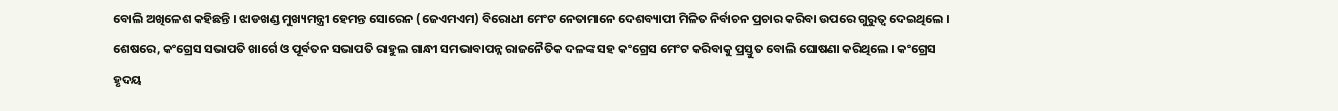ବୋଲି ଅଖିଳେଶ କହିଛନ୍ତି । ଝାଡଖଣ୍ଡ ମୁଖ୍ୟମନ୍ତ୍ରୀ ହେମନ୍ତ ସୋରେନ (ଜେଏମଏମ) ବିରୋଧୀ ମେଂଟ ନେତାମାନେ ଦେଶବ୍ୟାପୀ ମିଳିତ ନିର୍ବାଚନ ପ୍ରଚାର କରିବା ଉପରେ ଗୁରୁତ୍ୱ ଦେଇଥିଲେ ।
ଶେଷରେ, କଂଗ୍ରେସ ସଭାପତି ଖାର୍ଗେ ଓ ପୂର୍ବତନ ସଭାପତି ରାହୁଲ ଗାନ୍ଧୀ ସମଭାବାପନ୍ନ ରାଜନୈତିକ ଦଳଙ୍କ ସହ କଂଗ୍ରେସ ମେଂଟ କରିବାକୁ ପ୍ରସ୍ତୁତ ବୋଲି ଘୋଷଣା କରିଥିଲେ । କଂଗ୍ରେସ ହୃଦୟ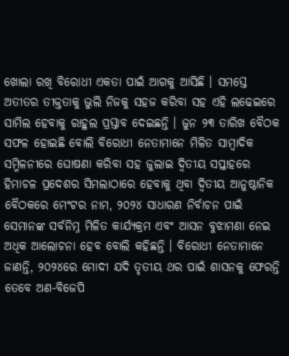ଖୋଲା ରଖି ବିରୋଧୀ ଏକତା ପାଇଁ ଆଗକୁ ଆସିଛି । ସମସ୍ତେ ଅତୀତର ତୀକ୍ତତାକୁ ଭୁଲି ନିଜକୁ ସହଜ କରିବା ସହ ଏହି ଲଢେଇରେ ସାମିଲ ହେବାକୁ ରାହୁଲ ପ୍ରସ୍ତାବ ଦେଇଛନ୍ତି । ଜୁନ ୨୩ ତାରିଖ ବୈଠକ ସଫଳ ହୋଇଛି ବୋଲି ବିରୋଧୀ ନେତାମାନେ ମିଳିତ ସାମ୍ବାଦିକ ସମ୍ମିଳନୀରେ ଘୋଷଣା କରିବା ସହ ଜୁଲାଇ ଦ୍ୱିତୀୟ ସପ୍ତାହରେ ହିମାଚଳ ପ୍ରଦେଶର ସିମଲାଠାରେ ହେବାକୁ ଥିବା ଦ୍ୱିତୀୟ ଆନୁଷ୍ଠାନିକ ବୈଠକରେ ମେଂଟର ନାମ, ୨୦୨୪ ସାଧାରଣ ନିର୍ବାଚନ ପାଇଁ ସେମାନଙ୍କ ସର୍ବନିମ୍ନ ମିଳିତ କାର୍ଯ୍ୟକ୍ରମ ଏବଂ ଆସନ ବୁଝାମଣା ନେଇ ଅଧିକ ଆଲୋଚନା ହେବ ବୋଲି କହିଛନ୍ତି । ବିରୋଧୀ ନେତାମାନେ ଜାଣନ୍ତି, ୨୦୨୪ରେ ମୋଦୀ ଯଦି ତୃତୀୟ ଥର ପାଇଁ ଶାସନକୁ ଫେରନ୍ତି ତେବେ ଅଣ-ବିଜେପି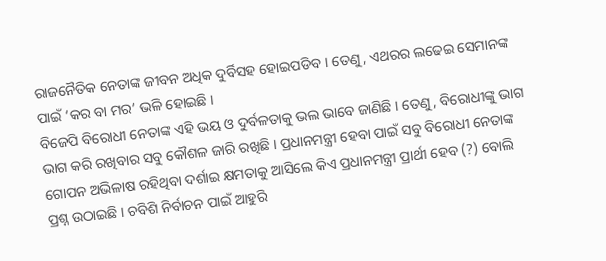ରାଜନୈତିକ ନେତାଙ୍କ ଜୀବନ ଅଧିକ ଦୁର୍ବିସହ ହୋଇପଡିବ । ତେଣୁ, ଏଥରର ଲଢେଇ ସେମାନଙ୍କ ପାଇଁ ‘କର ବା ମର’ ଭଳି ହୋଇଛି ।
ବିଜେପି ବିରୋଧୀ ନେତାଙ୍କ ଏହି ଭୟ ଓ ଦୁର୍ବଳତାକୁ ଭଲ ଭାବେ ଜାଣିଛି । ତେଣୁ, ବିରୋଧୀଙ୍କୁ ଭାଗ ଭାଗ କରି ରଖିବାର ସବୁ କୌଶଳ ଜାରି ରଖିଛି । ପ୍ରଧାନମନ୍ତ୍ରୀ ହେବା ପାଇଁ ସବୁ ବିରୋଧୀ ନେତାଙ୍କ ଗୋପନ ଅଭିଳାଷ ରହିଥିବା ଦର୍ଶାଇ କ୍ଷମତାକୁ ଆସିଲେ କିଏ ପ୍ରଧାନମନ୍ତ୍ରୀ ପ୍ରାର୍ଥୀ ହେବ (?) ବୋଲି ପ୍ରଶ୍ନ ଉଠାଇଛି । ଚବିଶି ନିର୍ବାଚନ ପାଇଁ ଆହୁରି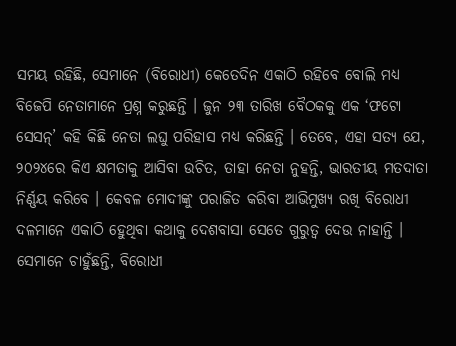ସମୟ ରହିଛି, ସେମାନେ (ବିରୋଧୀ) କେତେଦିନ ଏକାଠି ରହିବେ ବୋଲି ମଧ୍ୟ ବିଜେପି ନେତାମାନେ ପ୍ରଶ୍ନ କରୁଛନ୍ତି । ଜୁନ ୨୩ ତାରିଖ ବୈଠକକୁ ଏକ ‘ଫଟୋ ସେସନ୍’ କହି କିଛି ନେତା ଲଘୁ ପରିହାସ ମଧ୍ୟ କରିଛନ୍ତି । ତେବେ, ଏହା ସତ୍ୟ ଯେ, ୨୦୨୪ରେ କିଏ କ୍ଷମତାକୁ ଆସିବା ଉଚିତ, ତାହା ନେତା ନୁହନ୍ତି, ଭାରତୀୟ ମତଦାତା ନିର୍ଣ୍ଣୟ କରିବେ । କେବଳ ମୋଦୀଙ୍କୁ ପରାଜିତ କରିବା ଆଭିମୁଖ୍ୟ ରଖି ବିରୋଧୀ ଦଳମାନେ ଏକାଠି ହେୁଥିବା କଥାକୁ ଦେଶବାସା ସେତେ ଗୁରୁତ୍ୱ ଦେଉ ନାହାନ୍ତି । ସେମାନେ ଚାହୁଁଛନ୍ତି, ବିରୋଧୀ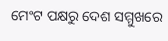ମେଂଟ ପକ୍ଷରୁ ଦେଶ ସମ୍ମୁଖରେ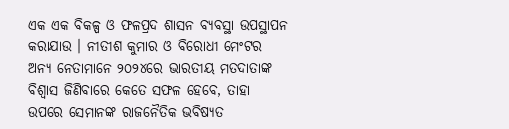ଏକ ଏକ ବିକଳ୍ପ ଓ ଫଳପ୍ରଦ ଶାସନ ବ୍ୟବସ୍ଥା ଉପସ୍ଥାପନ କରାଯାଉ । ନୀତୀଶ କୁମାର ଓ ବିରୋଧୀ ମେଂଟର ଅନ୍ୟ ନେତାମାନେ ୨୦୨୪ରେ ଭାରତୀୟ ମତଦାତାଙ୍କ ବିଶ୍ୱାସ ଜିଣିବାରେ କେତେ ସଫଳ ହେବେ, ତାହା ଉପରେ ସେମାନଙ୍କ ରାଜନୈତିକ ଭବିଷ୍ୟତ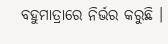ବହୁମାତ୍ରାରେ ନିର୍ଭର କରୁଛି ।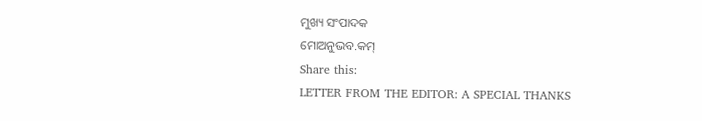ମୁଖ୍ୟ ସଂପାଦକ
ମୋଅନୁଭବ.କମ୍
Share this:
LETTER FROM THE EDITOR: A SPECIAL THANKS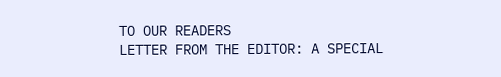TO OUR READERS
LETTER FROM THE EDITOR: A SPECIAL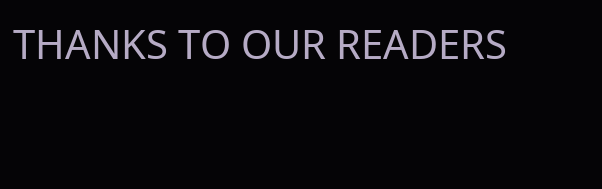THANKS TO OUR READERS